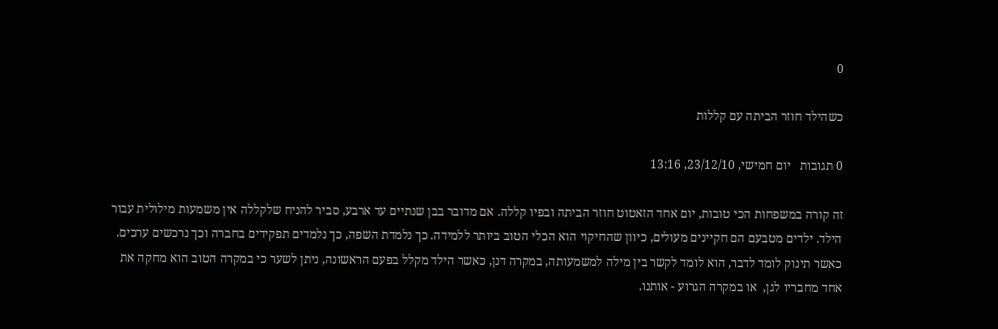0

כשהילד חוזר הביתה עם קללות

0 תגובות   יום חמישי, 23/12/10, 13:16

זה קורה במשפחות הכי טובות, יום אחד הזאטוט חוזר הביתה ובפיו קללה. אם מדובר בבן שנתיים עד ארבע, סביר להניח שלקללה אין משמעות מילולית עבור הילד. ילדים מטבעם הם חקיינים מעולים, כיוון שהחיקוי הוא הכלי הטוב ביותר ללמידה. כך נלמדת השפה, כך נלמדים תפקידים בחברה וכך נרכשים ערכים. כאשר תינוק לומד לדבר, הוא לומד לקשר בין מילה למשמעותה, במקרה דנן, כאשר הילד מקלל בפעם הראשונה, ניתן לשער כי במקרה הטוב הוא מחקה את אחד מחבריו לגן,  או במקרה הגרוע - אותנו.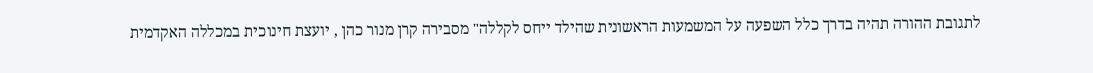לתגובת ההורה תהיה בדרך כלל השפעה על המשמעות הראשונית שהילד ייחס לקללה" מסבירה קרן מנור כהן , יועצת חינוכית במכללה האקדמית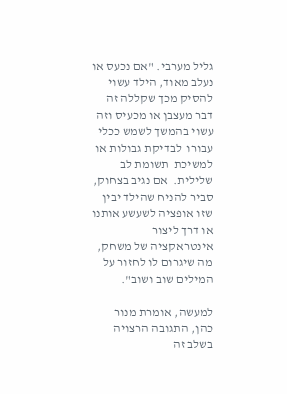גליל מערבי. "אם נכעס או נעלב מאוד, הילד עשוי להסיק מכך שקללה זה דבר מעצבן או מכעיס וזה עשוי בהמשך לשמש ככלי עבורו  לבדיקת גבולות או למשיכת  תשומת לב שלילית.  אם נגיב בצחוק, סביר להניח שהילד יבין שזו אופציה לשעשע אותנו או דרך ליצור אינטראקציה של משחק, מה שיגרום לו לחזור על המילים שוב ושוב".

למעשה, אומרת מנור כהן, התגובה הרצויה בשלב זה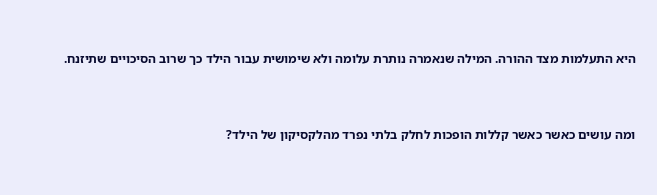היא התעלמות מצד ההורה. המילה שנאמרה נותרת עלומה ולא שימושית עבור הילד כך שרוב הסיכויים שתיזנח.



ומה עושים כאשר כאשר קללות הופכות לחלק בלתי נפרד מהלקסיקון של הילד?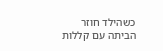כשהילד חוזר הביתה עם קללות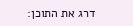דרג את התוכן: